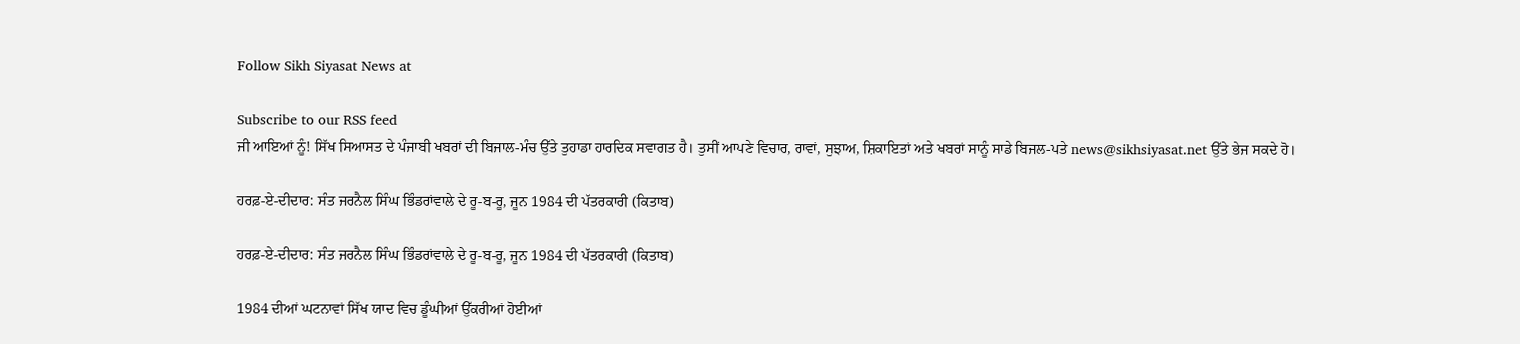Follow Sikh Siyasat News at

Subscribe to our RSS feed
ਜੀ ਆਇਆਂ ਨੂੰ! ਸਿੱਖ ਸਿਆਸਤ ਦੇ ਪੰਜਾਬੀ ਖਬਰਾਂ ਦੀ ਬਿਜਾਲ-ਮੰਚ ਉੱਤੇ ਤੁਹਾਡਾ ਹਾਰਦਿਕ ਸਵਾਗਤ ਹੈ। ਤੁਸੀਂ ਆਪਣੇ ਵਿਚਾਰ, ਰਾਵਾਂ, ਸੁਝਾਅ, ਸ਼ਿਕਾਇਤਾਂ ਅਤੇ ਖਬਰਾਂ ਸਾਨੂੰ ਸਾਡੇ ਬਿਜਲ-ਪਤੇ news@sikhsiyasat.net ਉੱਤੇ ਭੇਜ ਸਕਦੇ ਹੋ।

ਹਰਫ਼-ਏ-ਦੀਦਾਰ: ਸੰਤ ਜਰਨੈਲ ਸਿੰਘ ਭਿੰਡਰਾਂਵਾਲੇ ਦੇ ਰੂ-ਬ-ਰੂ, ਜੂਨ 1984 ਦੀ ਪੱਤਰਕਾਰੀ (ਕਿਤਾਬ)

ਹਰਫ਼-ਏ-ਦੀਦਾਰ: ਸੰਤ ਜਰਨੈਲ ਸਿੰਘ ਭਿੰਡਰਾਂਵਾਲੇ ਦੇ ਰੂ-ਬ-ਰੂ, ਜੂਨ 1984 ਦੀ ਪੱਤਰਕਾਰੀ (ਕਿਤਾਬ)

1984 ਦੀਆਂ ਘਟਨਾਵਾਂ ਸਿੱਖ ਯਾਦ ਵਿਚ ਡੂੰਘੀਆਂ ਉੱਕਰੀਆਂ ਹੋਈਆਂ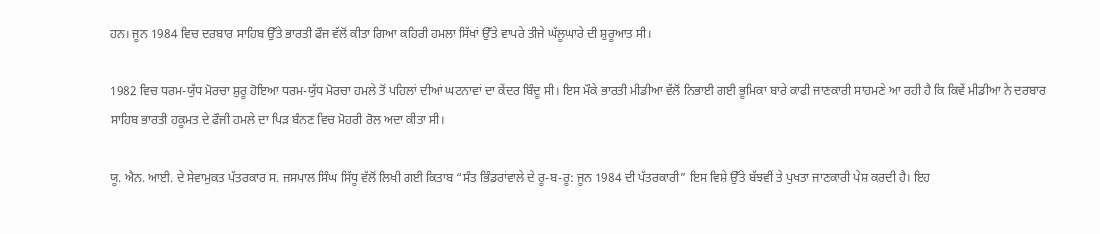ਹਨ। ਜੂਨ 1984 ਵਿਚ ਦਰਬਾਰ ਸਾਹਿਬ ਉੱਤੇ ਭਾਰਤੀ ਫੌਜ ਵੱਲੋਂ ਕੀਤਾ ਗਿਆ ਕਹਿਰੀ ਹਮਲਾ ਸਿੱਖਾਂ ਉੱਤੇ ਵਾਪਰੇ ਤੀਜੇ ਘੱਲੂਘਾਰੇ ਦੀ ਸ਼ੁਰੂਆਤ ਸੀ।

1982 ਵਿਚ ਧਰਮ-ਯੁੱਧ ਮੋਰਚਾ ਸ਼ੁਰੂ ਹੋਇਆ ਧਰਮ-ਯੁੱਧ ਮੋਰਚਾ ਹਮਲੇ ਤੋਂ ਪਹਿਲਾਂ ਦੀਆਂ ਘਟਨਾਵਾਂ ਦਾ ਕੇਂਦਰ ਬਿੰਦੂ ਸੀ। ਇਸ ਮੌਕੇ ਭਾਰਤੀ ਮੀਡੀਆ ਵੱਲੋਂ ਨਿਭਾਈ ਗਈ ਭੂਮਿਕਾ ਬਾਰੇ ਕਾਫੀ ਜਾਣਕਾਰੀ ਸਾਹਮਣੇ ਆ ਰਹੀ ਹੈ ਕਿ ਕਿਵੇਂ ਮੀਡੀਆ ਨੇ ਦਰਬਾਰ ਸਾਹਿਬ ਭਾਰਤੀ ਹਕੂਮਤ ਦੇ ਫੌਜੀ ਹਮਲੇ ਦਾ ਪਿੜ ਬੰਨਣ ਵਿਚ ਮੋਹਰੀ ਰੋਲ ਅਦਾ ਕੀਤਾ ਸੀ।

ਯੂ. ਐਨ. ਆਈ. ਦੇ ਸੇਵਾਮੁਕਤ ਪੱਤਰਕਾਰ ਸ. ਜਸਪਾਲ ਸਿੰਘ ਸਿੱਧੂ ਵੱਲੋਂ ਲਿਖੀ ਗਈ ਕਿਤਾਬ “ਸੰਤ ਭਿੰਡਰਾਂਵਾਲੇ ਦੇ ਰੂ-ਬ-ਰੂ: ਜੂਨ 1984 ਦੀ ਪੱਤਰਕਾਰੀ” ਇਸ ਵਿਸ਼ੇ ਉੱਤੇ ਬੱਝਵੀਂ ਤੇ ਪੁਖਤਾ ਜਾਣਕਾਰੀ ਪੇਸ਼ ਕਰਦੀ ਹੈ। ਇਹ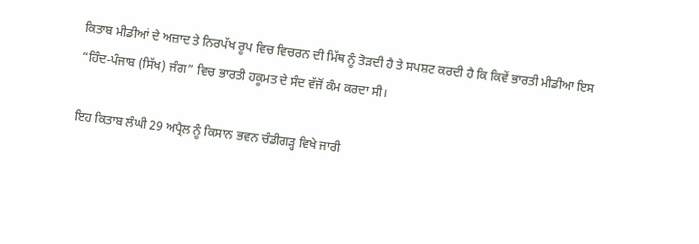ਕਿਤਾਬ ਮੀਡੀਆਂ ਦੇ ਅਜ਼ਾਦ ਤੇ ਨਿਰਪੱਖ ਰੂਪ ਵਿਚ ਵਿਚਰਨ ਦੀ ਮਿੱਥ ਨੂੰ ਤੋੜਦੀ ਹੈ ਤੇ ਸਪਸ਼ਟ ਕਰਦੀ ਹੈ ਕਿ ਕਿਵੇਂ ਭਾਰਤੀ ਮੀਡੀਆ ਇਸ “ਹਿੰਦ-ਪੰਜਾਬ (ਸਿੱਖ) ਜੰਗ” ਵਿਚ ਭਾਰਤੀ ਹਕੂਮਤ ਦੇ ਸੰਦ ਵੱਜੋਂ ਕੰਮ ਕਰਦਾ ਸੀ।

ਇਹ ਕਿਤਾਬ ਲੰਘੀ 29 ਅਪ੍ਰੈਲ ਨੂੰ ਕਿਸਾਨ ਭਵਨ ਚੰਡੀਗੜ੍ਹ ਵਿਖੇ ਜਾਰੀ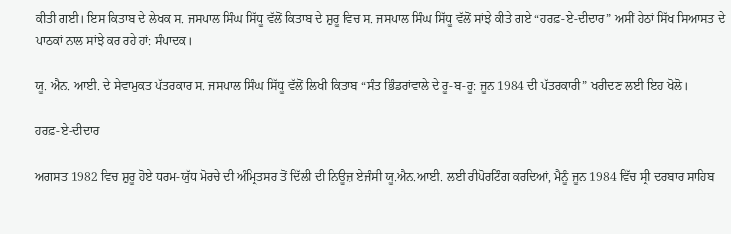ਕੀਤੀ ਗਈ। ਇਸ ਕਿਤਾਬ ਦੇ ਲੇਖਕ ਸ. ਜਸਪਾਲ ਸਿੰਘ ਸਿੱਧੂ ਵੱਲੋਂ ਕਿਤਾਬ ਦੇ ਸ਼ੁਰੂ ਵਿਚ ਸ. ਜਸਪਾਲ ਸਿੰਘ ਸਿੱਧੂ ਵੱਲੋਂ ਸਾਂਝੇ ਕੀਤੇ ਗਏ “ਹਰਫ਼-ਏ-ਦੀਦਾਰ” ਅਸੀਂ ਹੇਠਾਂ ਸਿੱਖ ਸਿਆਸਤ ਦੇ ਪਾਠਕਾਂ ਨਾਲ ਸਾਂਝੇ ਕਰ ਰਹੇ ਹਾਂ: ਸੰਪਾਦਕ।

ਯੂ. ਐਨ. ਆਈ. ਦੇ ਸੇਵਾਮੁਕਤ ਪੱਤਰਕਾਰ ਸ. ਜਸਪਾਲ ਸਿੰਘ ਸਿੱਧੂ ਵੱਲੋਂ ਲਿਖੀ ਕਿਤਾਬ “ਸੰਤ ਭਿੰਡਰਾਂਵਾਲੇ ਦੇ ਰੂ-ਬ-ਰੂ: ਜੂਨ 1984 ਦੀ ਪੱਤਰਕਾਰੀ” ਖਰੀਦਣ ਲਈ ਇਹ ਖੋਲੋ।

ਹਰਫ਼-ਏ-ਦੀਦਾਰ

ਅਗਸਤ 1982 ਵਿਚ ਸ਼ੁਰੂ ਹੋਏ ਧਰਮ-ਯੁੱਧ ਮੋਰਚੇ ਦੀ ਅੰਮ੍ਰਿਤਸਰ ਤੋਂ ਦਿੱਲੀ ਦੀ ਨਿਊਜ਼ ਏਜੰਸੀ ਯੂ.ਐਨ.ਆਈ. ਲਈ ਰੀਪੋਰਟਿੰਗ ਕਰਦਿਆਂ, ਮੈਨੂੰ ਜੂਨ 1984 ਵਿੱਚ ਸ੍ਰੀ ਦਰਬਾਰ ਸਾਹਿਬ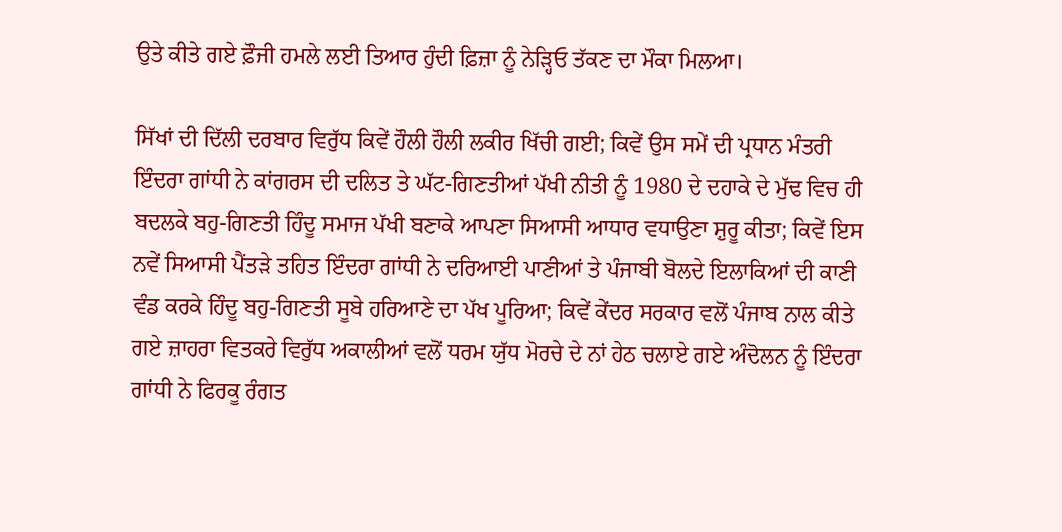ਉਤੇ ਕੀਤੇ ਗਏ ਫ਼ੌਜੀ ਹਮਲੇ ਲਈ ਤਿਆਰ ਹੁੰਦੀ ਫ਼ਿਜ਼ਾ ਨੂੰ ਨੇੜ੍ਹਿਓ ਤੱਕਣ ਦਾ ਮੌਕਾ ਮਿਲਆ।

ਸਿੱਖਾਂ ਦੀ ਦਿੱਲੀ ਦਰਬਾਰ ਵਿਰੁੱਧ ਕਿਵੇਂ ਹੌਲੀ ਹੌਲੀ ਲਕੀਰ ਖਿੱਚੀ ਗਈ; ਕਿਵੇਂ ਉਸ ਸਮੇਂ ਦੀ ਪ੍ਰਧਾਨ ਮੰਤਰੀ ਇੰਦਰਾ ਗਾਂਧੀ ਨੇ ਕਾਂਗਰਸ ਦੀ ਦਲਿਤ ਤੇ ਘੱਟ-ਗਿਣਤੀਆਂ ਪੱਖੀ ਨੀਤੀ ਨੂੰ 1980 ਦੇ ਦਹਾਕੇ ਦੇ ਮੁੱਢ ਵਿਚ ਹੀ ਬਦਲਕੇ ਬਹੁ-ਗਿਣਤੀ ਹਿੰਦੂ ਸਮਾਜ ਪੱਖੀ ਬਣਾਕੇ ਆਪਣਾ ਸਿਆਸੀ ਆਧਾਰ ਵਧਾਉਣਾ ਸ਼ੁਰੂ ਕੀਤਾ; ਕਿਵੇਂ ਇਸ ਨਵੇਂ ਸਿਆਸੀ ਪੈਂਤੜੇ ਤਹਿਤ ਇੰਦਰਾ ਗਾਂਧੀ ਨੇ ਦਰਿਆਈ ਪਾਣੀਆਂ ਤੇ ਪੰਜਾਬੀ ਬੋਲਦੇ ਇਲਾਕਿਆਂ ਦੀ ਕਾਣੀ ਵੰਡ ਕਰਕੇ ਹਿੰਦੂ ਬਹੁ-ਗਿਣਤੀ ਸੂਬੇ ਹਰਿਆਣੇ ਦਾ ਪੱਖ ਪੂਰਿਆ; ਕਿਵੇਂ ਕੇਂਦਰ ਸਰਕਾਰ ਵਲੋਂ ਪੰਜਾਬ ਨਾਲ ਕੀਤੇ ਗਏ ਜ਼ਾਹਰਾ ਵਿਤਕਰੇ ਵਿਰੁੱਧ ਅਕਾਲੀਆਂ ਵਲੋਂ ਧਰਮ ਯੁੱਧ ਮੋਰਚੇ ਦੇ ਨਾਂ ਹੇਠ ਚਲਾਏ ਗਏ ਅੰਦੋਲਨ ਨੂੰ ਇੰਦਰਾ ਗਾਂਧੀ ਨੇ ਫਿਰਕੂ ਰੰਗਤ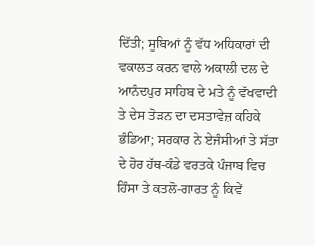ਦਿੱਤੀ; ਸੂਬਿਆਂ ਨੂੰ ਵੱਧ ਅਧਿਕਾਰਾਂ ਦੀ ਵਕਾਲਤ ਕਰਨ ਵਾਲੇ ਅਕਾਲੀ ਦਲ ਦੇ ਆਨੰਦਪੁਰ ਸਾਹਿਬ ਦੇ ਮਤੇ ਨੂੰ ਵੱਖਵਾਦੀ ਤੇ ਦੇਸ ਤੋੜਨ ਦਾ ਦਸਤਾਵੇਜ਼ ਕਹਿਕੇ ਭੰਡਿਆ; ਸਰਕਾਰ ਨੇ ਏਜੰਸੀਆਂ ਤੇ ਸੱਤਾ ਦੇ ਹੋਰ ਹੱਥ-ਕੰਡੇ ਵਰਤਕੇ ਪੰਜਾਬ ਵਿਚ ਹਿੰਸਾ ਤੇ ਕਤਲੋ-ਗਾਰਤ ਨੂੰ ਕਿਵੇਂ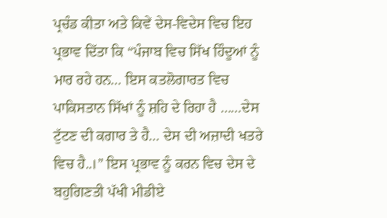ਪ੍ਰਚੰਡ ਕੀਤਾ ਅਤੇ ਕਿਵੇਂ ਦੇਸ-ਵਿਦੇਸ ਵਿਚ ਇਹ ਪ੍ਰਭਾਵ ਦਿੱਤਾ ਕਿ “ਪੰਜਾਬ ਵਿਚ ਸਿੱਖ ਹਿੰਦੂਆਂ ਨੂੰ ਮਾਰ ਰਹੇ ਹਨ… ਇਸ ਕਤਲੋਗਾਰਤ ਵਿਚ ਪਾਕਿਸਤਾਨ ਸਿੱਖਾਂ ਨੂੰ ਸ਼ਹਿ ਦੇ ਰਿਹਾ ਹੈ ……ਦੇਸ ਟੁੱਟਣ ਦੀ ਕਗਾਰ ਤੇ ਹੈ… ਦੇਸ ਦੀ ਅਜ਼ਾਦੀ ਖਤਰੇ ਵਿਚ ਹੈ..।” ਇਸ ਪ੍ਰਭਾਵ ਨੂੰ ਕਰਨ ਵਿਚ ਦੇਸ ਦੇ ਬਹੁਗਿਣਤੀ ਪੱਖੀ ਮੀਡੀਏ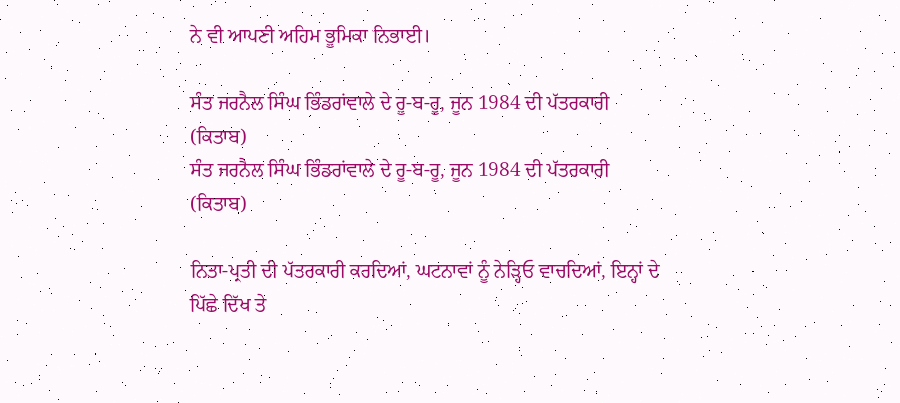ਨੇ ਵੀ ਆਪਣੀ ਅਹਿਮ ਭੂਮਿਕਾ ਨਿਭਾਈ।

ਸੰਤ ਜਰਨੈਲ ਸਿੰਘ ਭਿੰਡਰਾਂਵਾਲੇ ਦੇ ਰੂ-ਬ-ਰੂ, ਜੂਨ 1984 ਦੀ ਪੱਤਰਕਾਰੀ (ਕਿਤਾਬ)
ਸੰਤ ਜਰਨੈਲ ਸਿੰਘ ਭਿੰਡਰਾਂਵਾਲੇ ਦੇ ਰੂ-ਬ-ਰੂ, ਜੂਨ 1984 ਦੀ ਪੱਤਰਕਾਰੀ (ਕਿਤਾਬ)

ਨਿਤਾ-ਪ੍ਰਤੀ ਦੀ ਪੱਤਰਕਾਰੀ ਕਰਦਿਆਂ, ਘਟਨਾਵਾਂ ਨੂੰ ਨੇੜ੍ਹਿਓ ਵਾਚਦਿਆਂ, ਇਨ੍ਹਾਂ ਦੇ ਪਿੱਛੇ ਦਿੱਖ ਤੇ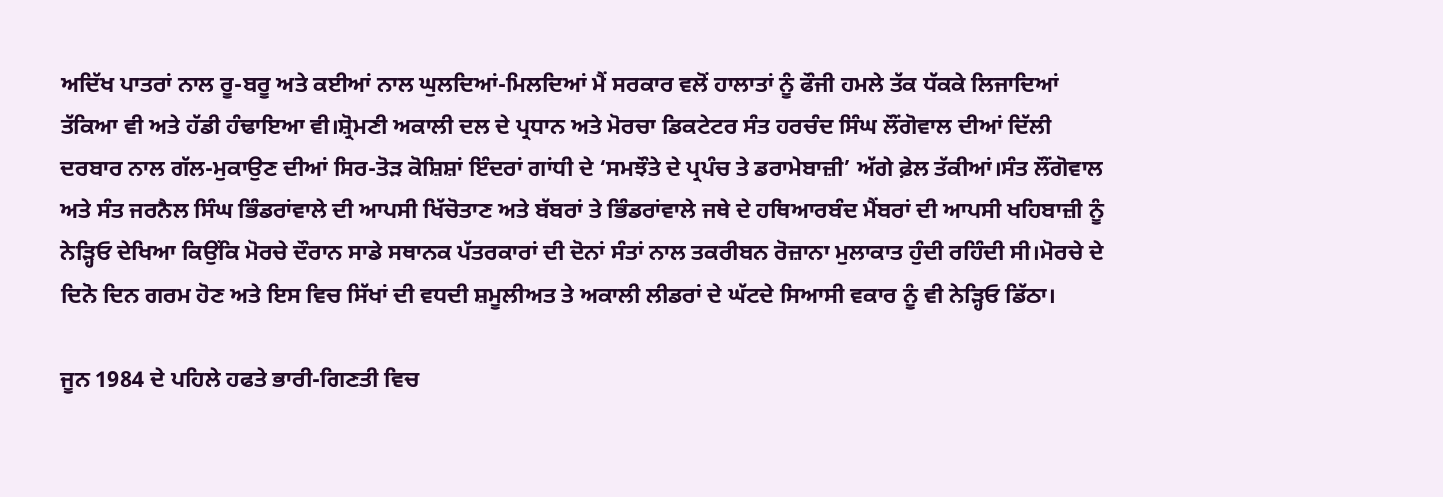ਅਦਿੱਖ ਪਾਤਰਾਂ ਨਾਲ ਰੂ-ਬਰੂ ਅਤੇ ਕਈਆਂ ਨਾਲ ਘੁਲਦਿਆਂ-ਮਿਲਦਿਆਂ ਮੈਂ ਸਰਕਾਰ ਵਲੋਂ ਹਾਲਾਤਾਂ ਨੂੰ ਫੌਜੀ ਹਮਲੇ ਤੱਕ ਧੱਕਕੇ ਲਿਜਾਦਿਆਂ ਤੱਕਿਆ ਵੀ ਅਤੇ ਹੱਡੀ ਹੰਢਾਇਆ ਵੀ।ਸ਼੍ਰੋਮਣੀ ਅਕਾਲੀ ਦਲ ਦੇ ਪ੍ਰਧਾਨ ਅਤੇ ਮੋਰਚਾ ਡਿਕਟੇਟਰ ਸੰਤ ਹਰਚੰਦ ਸਿੰਘ ਲੌਂਗੋਵਾਲ ਦੀਆਂ ਦਿੱਲੀ ਦਰਬਾਰ ਨਾਲ ਗੱਲ-ਮੁਕਾਉਣ ਦੀਆਂ ਸਿਰ-ਤੋੜ ਕੋਸ਼ਿਸ਼ਾਂ ਇੰਦਰਾਂ ਗਾਂਧੀ ਦੇ ‘ਸਮਝੌਤੇ ਦੇ ਪ੍ਰਪੰਚ ਤੇ ਡਰਾਮੇਬਾਜ਼ੀ’ ਅੱਗੇ ਫ਼ੇਲ ਤੱਕੀਆਂ।ਸੰਤ ਲੌਂਗੋਵਾਲ ਅਤੇ ਸੰਤ ਜਰਨੈਲ ਸਿੰਘ ਭਿੰਡਰਾਂਵਾਲੇ ਦੀ ਆਪਸੀ ਖਿੱਚੋਤਾਣ ਅਤੇ ਬੱਬਰਾਂ ਤੇ ਭਿੰਡਰਾਂਵਾਲੇ ਜਥੇ ਦੇ ਹਥਿਆਰਬੰਦ ਮੈਂਬਰਾਂ ਦੀ ਆਪਸੀ ਖਹਿਬਾਜ਼ੀ ਨੂੰ ਨੇੜ੍ਹਿਓ ਦੇਖਿਆ ਕਿਉਂਕਿ ਮੋਰਚੇ ਦੌਰਾਨ ਸਾਡੇ ਸਥਾਨਕ ਪੱਤਰਕਾਰਾਂ ਦੀ ਦੋਨਾਂ ਸੰਤਾਂ ਨਾਲ ਤਕਰੀਬਨ ਰੋਜ਼ਾਨਾ ਮੁਲਾਕਾਤ ਹੁੰਦੀ ਰਹਿੰਦੀ ਸੀ।ਮੋਰਚੇ ਦੇ ਦਿਨੋ ਦਿਨ ਗਰਮ ਹੋਣ ਅਤੇ ਇਸ ਵਿਚ ਸਿੱਖਾਂ ਦੀ ਵਧਦੀ ਸ਼ਮੂਲੀਅਤ ਤੇ ਅਕਾਲੀ ਲੀਡਰਾਂ ਦੇ ਘੱਟਦੇ ਸਿਆਸੀ ਵਕਾਰ ਨੂੰ ਵੀ ਨੇੜ੍ਹਿਓ ਡਿੱਠਾ।

ਜੂਨ 1984 ਦੇ ਪਹਿਲੇ ਹਫਤੇ ਭਾਰੀ-ਗਿਣਤੀ ਵਿਚ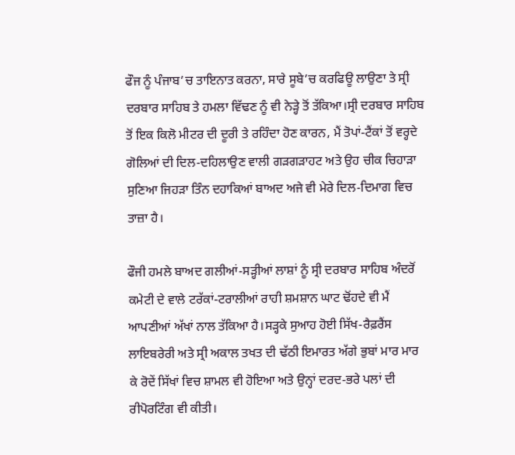ਫੌਜ ਨੂੰ ਪੰਜਾਬ’ਚ ਤਾਇਨਾਤ ਕਰਨਾ, ਸਾਰੇ ਸੂਬੇ’ਚ ਕਰਫਿਊ ਲਾਉਣਾ ਤੇ ਸ੍ਰੀ ਦਰਬਾਰ ਸਾਹਿਬ ਤੇ ਹਮਲਾ ਵਿੱਢਣ ਨੂੰ ਵੀ ਨੇੜ੍ਹੇ ਤੋਂ ਤੱਕਿਆ।ਸ੍ਰੀ ਦਰਬਾਰ ਸਾਹਿਬ ਤੋਂ ਇਕ ਕਿਲੋ ਮੀਟਰ ਦੀ ਦੂਰੀ ਤੇ ਰਹਿੰਦਾ ਹੋਣ ਕਾਰਨ, ਮੈਂ ਤੋਪਾਂ-ਟੈਂਕਾਂ ਤੋਂ ਵਰ੍ਹਦੇ ਗੋਲਿਆਂ ਦੀ ਦਿਲ-ਦਹਿਲਾਉਣ ਵਾਲੀ ਗੜਗੜਾਹਟ ਅਤੇ ਉਹ ਚੀਕ ਚਿਹਾੜਾ ਸੁਣਿਆ ਜਿਹੜਾ ਤਿੰਨ ਦਹਾਕਿਆਂ ਬਾਅਦ ਅਜੇ ਵੀ ਮੇਰੇ ਦਿਲ-ਦਿਮਾਗ ਵਿਚ ਤਾਜ਼ਾ ਹੈ।

ਫੌਜੀ ਹਮਲੇ ਬਾਅਦ ਗਲੀਆਂ-ਸੜ੍ਹੀਆਂ ਲਾਸ਼ਾਂ ਨੂੰ ਸ੍ਰੀ ਦਰਬਾਰ ਸਾਹਿਬ ਅੰਦਰੋਂ ਕਮੇਟੀ ਦੇ ਵਾਲੇ ਟਰੱਕਾਂ-ਟਰਾਲੀਆਂ ਰਾਹੀ ਸ਼ਮਸ਼ਾਨ ਘਾਟ ਢੋਂਹਦੇ ਵੀ ਮੈਂ ਆਪਣੀਆਂ ਅੱਖਾਂ ਨਾਲ ਤੱਕਿਆ ਹੈ।ਸੜ੍ਹਕੇ ਸੁਆਹ ਹੋਈ ਸਿੱਖ-ਰੈਫ਼ਰੈਂਸ ਲਾਇਬਰੇਰੀ ਅਤੇ ਸ੍ਰੀ ਅਕਾਲ ਤਖਤ ਦੀ ਢੱਠੀ ਇਮਾਰਤ ਅੱਗੇ ਭੁਬਾਂ ਮਾਰ ਮਾਰ ਕੇ ਰੋਦੇਂ ਸਿੱਖਾਂ ਵਿਚ ਸ਼ਾਮਲ ਵੀ ਹੋਇਆ ਅਤੇ ਉਨ੍ਹਾਂ ਦਰਦ-ਭਰੇ ਪਲਾਂ ਦੀ ਰੀਪੋਰਟਿੰਗ ਵੀ ਕੀਤੀ।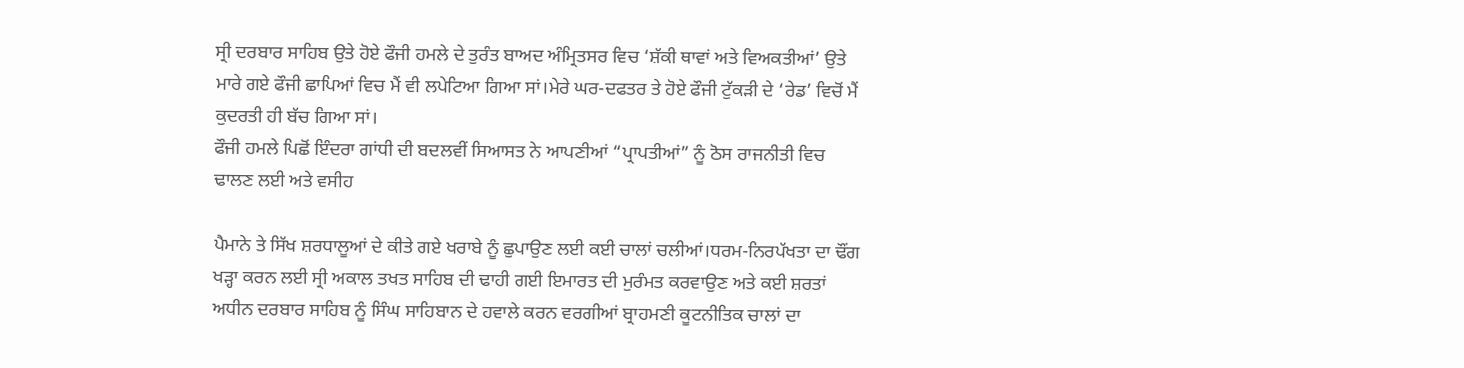ਸ੍ਰੀ ਦਰਬਾਰ ਸਾਹਿਬ ਉਤੇ ਹੋਏ ਫੌਜੀ ਹਮਲੇ ਦੇ ਤੁਰੰਤ ਬਾਅਦ ਅੰਮ੍ਰਿਤਸਰ ਵਿਚ ‘ਸ਼ੱਕੀ ਥਾਵਾਂ ਅਤੇ ਵਿਅਕਤੀਆਂ’ ਉਤੇ ਮਾਰੇ ਗਏ ਫੌਜੀ ਛਾਪਿਆਂ ਵਿਚ ਮੈਂ ਵੀ ਲਪੇਟਿਆ ਗਿਆ ਸਾਂ।ਮੇਰੇ ਘਰ-ਦਫਤਰ ਤੇ ਹੋਏ ਫੌਜੀ ਟੁੱਕੜੀ ਦੇ ‘ਰੇਡ’ ਵਿਚੋਂ ਮੈਂ ਕੁਦਰਤੀ ਹੀ ਬੱਚ ਗਿਆ ਸਾਂ।
ਫੌਜੀ ਹਮਲੇ ਪਿਛੋਂ ਇੰਦਰਾ ਗਾਂਧੀ ਦੀ ਬਦਲਵੀਂ ਸਿਆਸਤ ਨੇ ਆਪਣੀਆਂ “ਪ੍ਰਾਪਤੀਆਂ” ਨੂੰ ਠੋਸ ਰਾਜਨੀਤੀ ਵਿਚ ਢਾਲਣ ਲਈ ਅਤੇ ਵਸੀਹ

ਪੈਮਾਨੇ ਤੇ ਸਿੱਖ ਸ਼ਰਧਾਲੂਆਂ ਦੇ ਕੀਤੇ ਗਏ ਖਰਾਬੇ ਨੂੰ ਛੁਪਾਉਣ ਲਈ ਕਈ ਚਾਲਾਂ ਚਲੀਆਂ।ਧਰਮ-ਨਿਰਪੱਖਤਾ ਦਾ ਢੌਂਗ ਖੜ੍ਹਾ ਕਰਨ ਲਈ ਸ੍ਰੀ ਅਕਾਲ ਤਖਤ ਸਾਹਿਬ ਦੀ ਢਾਹੀ ਗਈ ਇਮਾਰਤ ਦੀ ਮੁਰੰਮਤ ਕਰਵਾਉਣ ਅਤੇ ਕਈ ਸ਼ਰਤਾਂ ਅਧੀਨ ਦਰਬਾਰ ਸਾਹਿਬ ਨੂੰ ਸਿੰਘ ਸਾਹਿਬਾਨ ਦੇ ਹਵਾਲੇ ਕਰਨ ਵਰਗੀਆਂ ਬ੍ਰਾਹਮਣੀ ਕੂਟਨੀਤਿਕ ਚਾਲਾਂ ਦਾ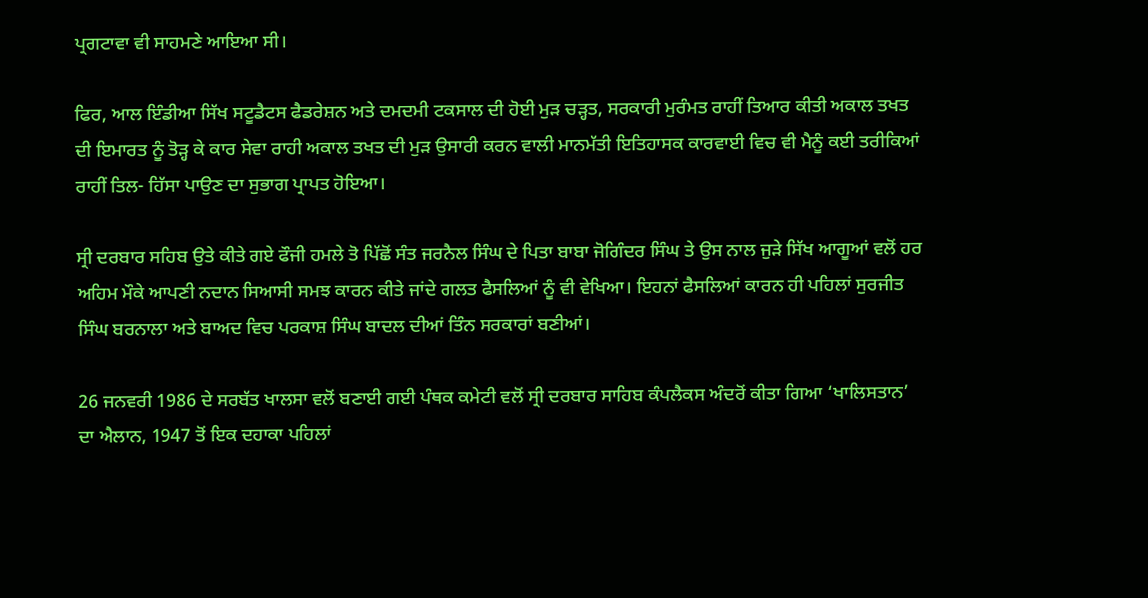ਪ੍ਰਗਟਾਵਾ ਵੀ ਸਾਹਮਣੇ ਆਇਆ ਸੀ।

ਫਿਰ, ਆਲ ਇੰਡੀਆ ਸਿੱਖ ਸਟੂਡੈਟਸ ਫੈਡਰੇਸ਼ਨ ਅਤੇ ਦਮਦਮੀ ਟਕਸਾਲ ਦੀ ਹੋਈ ਮੁੜ ਚੜ੍ਹਤ, ਸਰਕਾਰੀ ਮੁਰੰਮਤ ਰਾਹੀਂ ਤਿਆਰ ਕੀਤੀ ਅਕਾਲ ਤਖਤ ਦੀ ਇਮਾਰਤ ਨੂੰ ਤੋੜ੍ਹ ਕੇ ਕਾਰ ਸੇਵਾ ਰਾਹੀ ਅਕਾਲ ਤਖਤ ਦੀ ਮੁੜ ਉਸਾਰੀ ਕਰਨ ਵਾਲੀ ਮਾਨਮੱਤੀ ਇਤਿਹਾਸਕ ਕਾਰਵਾਈ ਵਿਚ ਵੀ ਮੈਨੂੰ ਕਈ ਤਰੀਕਿਆਂ ਰਾਹੀਂ ਤਿਲ- ਹਿੱਸਾ ਪਾਉਣ ਦਾ ਸੁਭਾਗ ਪ੍ਰਾਪਤ ਹੋਇਆ।

ਸ੍ਰੀ ਦਰਬਾਰ ਸਹਿਬ ਉਤੇ ਕੀਤੇ ਗਏ ਫੌਜੀ ਹਮਲੇ ਤੋ ਪਿੱਛੋਂ ਸੰਤ ਜਰਨੈਲ ਸਿੰਘ ਦੇ ਪਿਤਾ ਬਾਬਾ ਜੋਗਿੰਦਰ ਸਿੰਘ ਤੇ ਉਸ ਨਾਲ ਜੁੜੇ ਸਿੱਖ ਆਗੂਆਂ ਵਲੋਂ ਹਰ ਅਹਿਮ ਮੌਕੇ ਆਪਣੀ ਨਦਾਨ ਸਿਆਸੀ ਸਮਝ ਕਾਰਨ ਕੀਤੇ ਜਾਂਦੇ ਗਲਤ ਫੈਸਲਿਆਂ ਨੂੰ ਵੀ ਵੇਖਿਆ। ਇਹਨਾਂ ਫੈਸਲਿਆਂ ਕਾਰਨ ਹੀ ਪਹਿਲਾਂ ਸੁਰਜੀਤ ਸਿੰਘ ਬਰਨਾਲਾ ਅਤੇ ਬਾਅਦ ਵਿਚ ਪਰਕਾਸ਼ ਸਿੰਘ ਬਾਦਲ ਦੀਆਂ ਤਿੰਨ ਸਰਕਾਰਾਂ ਬਣੀਆਂ।

26 ਜਨਵਰੀ 1986 ਦੇ ਸਰਬੱਤ ਖਾਲਸਾ ਵਲੋਂ ਬਣਾਈ ਗਈ ਪੰਥਕ ਕਮੇਟੀ ਵਲੋਂ ਸ੍ਰੀ ਦਰਬਾਰ ਸਾਹਿਬ ਕੰਪਲੈਕਸ ਅੰਦਰੋਂ ਕੀਤਾ ਗਿਆ ‘ਖਾਲਿਸਤਾਨ’ ਦਾ ਐਲਾਨ, 1947 ਤੋਂ ਇਕ ਦਹਾਕਾ ਪਹਿਲਾਂ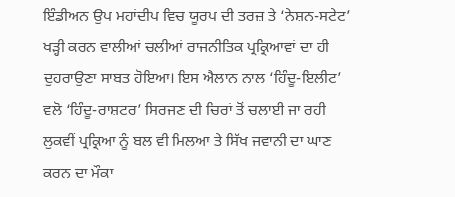ਇੰਡੀਅਨ ਉਪ ਮਹਾਂਦੀਪ ਵਿਚ ਯੂਰਪ ਦੀ ਤਰਜ਼ ਤੇ ‘ਨੇਸ਼ਨ-ਸਟੇਟ’ ਖੜ੍ਹੀ ਕਰਨ ਵਾਲੀਆਂ ਚਲੀਆਂ ਰਾਜਨੀਤਿਕ ਪ੍ਰਕ੍ਰਿਆਵਾਂ ਦਾ ਹੀ ਦੁਹਰਾਉਣਾ ਸਾਬਤ ਹੋਇਆ। ਇਸ ਐਲਾਨ ਨਾਲ ‘ਹਿੰਦੂ-ਇਲੀਟ’ ਵਲੋ ‘ਹਿੰਦੂ-ਰਾਸ਼ਟਰ’ ਸਿਰਜਣ ਦੀ ਚਿਰਾਂ ਤੋਂ ਚਲਾਈ ਜਾ ਰਹੀ ਲੁਕਵੀਂ ਪ੍ਰਕ੍ਰਿਆ ਨੂੰ ਬਲ ਵੀ ਮਿਲਆ ਤੇ ਸਿੱਖ ਜਵਾਨੀ ਦਾ ਘਾਣ ਕਰਨ ਦਾ ਮੌਕਾ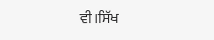ਵੀ।ਸਿੱਖ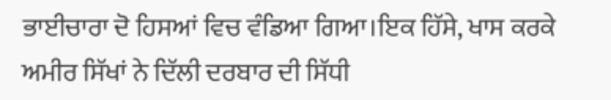ਭਾਈਚਾਰਾ ਦੋ ਹਿਸਆਂ ਵਿਚ ਵੰਡਿਆ ਗਿਆ।ਇਕ ਹਿੱਸੇ, ਖਾਸ ਕਰਕੇ ਅਮੀਰ ਸਿੱਖਾਂ ਨੇ ਦਿੱਲੀ ਦਰਬਾਰ ਦੀ ਸਿੱਧੀ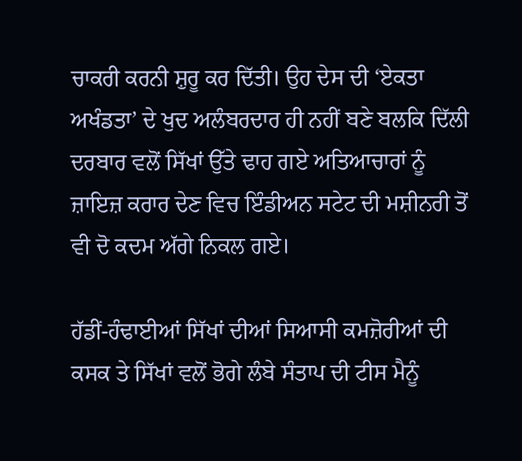ਚਾਕਰੀ ਕਰਨੀ ਸ਼ੁਰੂ ਕਰ ਦਿੱਤੀ। ਉਹ ਦੇਸ ਦੀ ‘ਏਕਤਾ ਅਖੰਡਤਾ’ ਦੇ ਖੁਦ ਅਲੰਬਰਦਾਰ ਹੀ ਨਹੀਂ ਬਣੇ ਬਲਕਿ ਦਿੱਲੀ ਦਰਬਾਰ ਵਲੋਂ ਸਿੱਖਾਂ ਉੱਤੇ ਢਾਹ ਗਏ ਅਤਿਆਚਾਰਾਂ ਨੂੰ ਜ਼ਾਇਜ਼ ਕਰਾਰ ਦੇਣ ਵਿਚ ਇੰਡੀਅਨ ਸਟੇਟ ਦੀ ਮਸ਼ੀਨਰੀ ਤੋਂ ਵੀ ਦੋ ਕਦਮ ਅੱਗੇ ਨਿਕਲ ਗਏ।

ਹੱਡੀਂ-ਹੰਢਾਈਆਂ ਸਿੱਖਾਂ ਦੀਆਂ ਸਿਆਸੀ ਕਮਜ਼ੋਰੀਆਂ ਦੀ ਕਸਕ ਤੇ ਸਿੱਖਾਂ ਵਲੋਂ ਭੋਗੇ ਲੰਬੇ ਸੰਤਾਪ ਦੀ ਟੀਸ ਮੈਨੂੰ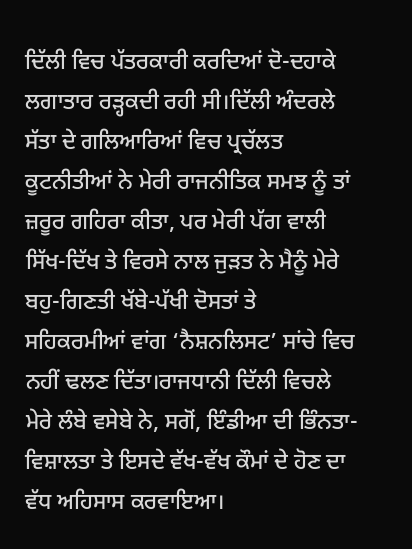ਦਿੱਲੀ ਵਿਚ ਪੱਤਰਕਾਰੀ ਕਰਦਿਆਂ ਦੋ-ਦਹਾਕੇ ਲਗਾਤਾਰ ਰੜ੍ਹਕਦੀ ਰਹੀ ਸੀ।ਦਿੱਲੀ ਅੰਦਰਲੇ ਸੱਤਾ ਦੇ ਗਲਿਆਰਿਆਂ ਵਿਚ ਪ੍ਰਚੱਲਤ ਕੂਟਨੀਤੀਆਂ ਨੇ ਮੇਰੀ ਰਾਜਨੀਤਿਕ ਸਮਝ ਨੂੰ ਤਾਂ ਜ਼ਰੂਰ ਗਹਿਰਾ ਕੀਤਾ, ਪਰ ਮੇਰੀ ਪੱਗ ਵਾਲੀ ਸਿੱਖ-ਦਿੱਖ ਤੇ ਵਿਰਸੇ ਨਾਲ ਜੁੜਤ ਨੇ ਮੈਨੂੰ ਮੇਰੇ ਬਹੁ-ਗਿਣਤੀ ਖੱਬੇ-ਪੱਖੀ ਦੋਸਤਾਂ ਤੇ ਸਹਿਕਰਮੀਆਂ ਵਾਂਗ ‘ਨੈਸ਼ਨਲਿਸਟ’ ਸਾਂਚੇ ਵਿਚ ਨਹੀਂ ਢਲਣ ਦਿੱਤਾ।ਰਾਜਧਾਨੀ ਦਿੱਲੀ ਵਿਚਲੇ ਮੇਰੇ ਲੰਬੇ ਵਸੇਬੇ ਨੇ, ਸਗੋਂ, ਇੰਡੀਆ ਦੀ ਭਿੰਨਤਾ-ਵਿਸ਼ਾਲਤਾ ਤੇ ਇਸਦੇ ਵੱਖ-ਵੱਖ ਕੌਮਾਂ ਦੇ ਹੋਣ ਦਾ ਵੱਧ ਅਹਿਸਾਸ ਕਰਵਾਇਆ।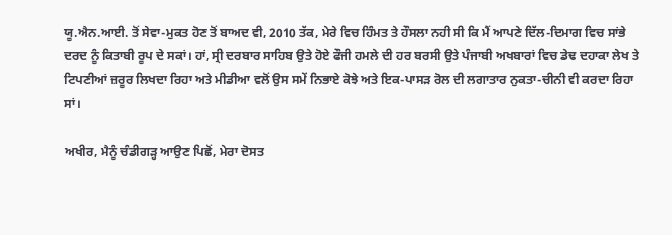ਯੂ.ਐਨ.ਆਈ. ਤੋਂ ਸੇਵਾ-ਮੁਕਤ ਹੋਣ ਤੋਂ ਬਾਅਦ ਵੀ, 2010 ਤੱਕ, ਮੇਰੇ ਵਿਚ ਹਿੰਮਤ ਤੇ ਹੌਸਲਾ ਨਹੀ ਸੀ ਕਿ ਮੈਂ ਆਪਣੇ ਦਿੱਲ-ਦਿਮਾਗ ਵਿਚ ਸਾਂਭੇ ਦਰਦ ਨੂੰ ਕਿਤਾਬੀ ਰੂਪ ਦੇ ਸਕਾਂ। ਹਾਂ, ਸ੍ਰੀ ਦਰਬਾਰ ਸਾਹਿਬ ਉਤੇ ਹੋਏ ਫੌਜੀ ਹਮਲੇ ਦੀ ਹਰ ਬਰਸੀ ਉਤੇ ਪੰਜਾਬੀ ਅਖਬਾਰਾਂ ਵਿਚ ਡੇਢ ਦਹਾਕਾ ਲੇਖ ਤੇ ਟਿਪਣੀਆਂ ਜ਼ਰੂਰ ਲਿਖਦਾ ਰਿਹਾ ਅਤੇ ਮੀਡੀਆ ਵਲੋਂ ਉਸ ਸਮੇਂ ਨਿਭਾਏ ਕੋਝੇ ਅਤੇ ਇਕ-ਪਾਸੜ ਰੋਲ ਦੀ ਲਗਾਤਾਰ ਨੁਕਤਾ-ਚੀਨੀ ਵੀ ਕਰਦਾ ਰਿਹਾ ਸਾਂ।

ਅਖੀਰ, ਮੈਨੂੰ ਚੰਡੀਗੜ੍ਹ ਆਉਣ ਪਿਛੋਂ, ਮੇਰਾ ਦੋਸਤ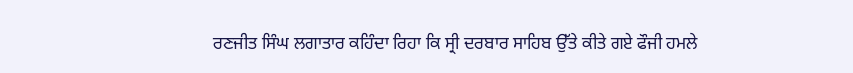ਰਣਜੀਤ ਸਿੰਘ ਲਗਾਤਾਰ ਕਹਿੰਦਾ ਰਿਹਾ ਕਿ ਸ੍ਰੀ ਦਰਬਾਰ ਸਾਹਿਬ ਉੱਤੇ ਕੀਤੇ ਗਏ ਫੌਜੀ ਹਮਲੇ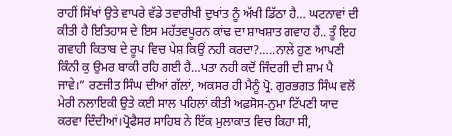ਰਾਹੀਂ ਸਿੱਖਾਂ ਉਤੇ ਵਾਪਰੇ ਵੱਡੇ ਤਵਾਰੀਖੀ ਦੁਖਾਂਤ ਨੂੰ ਅੱਖੀ ਡਿੱਠਾ ਹੈ… ਘਟਨਾਵਾਂ ਦੀ ਕੀਤੀ ਹੈ ਇਤਿਹਾਸ ਦੇ ਇਸ ਮਹੱਤਵਪੂਰਨ ਕਾਂਢ ਦਾ ਸ਼ਾਖਸ਼ਾਤ ਗਵਾਹ ਹੈਂ.. ਤੂੰ ਇਹ ਗਵਾਹੀ ਕਿਤਾਬ ਦੇ ਰੂਪ ਵਿਚ ਪੇਸ਼ ਕਿਉਂ ਨਹੀ ਕਰਦਾ?…..ਨਾਲੇ ਹੁਣ ਆਪਣੀ ਕਿੰਨੀ ਕੁ ਉਮਰ ਬਾਕੀ ਰਹਿ ਗਈ ਹੈ…ਪਤਾ ਨਹੀ ਕਦੋਂ ਜਿੰਦਗੀ ਦੀ ਸ਼ਾਮ ਪੈ ਜਾਵੇ।” ਰਣਜੀਤ ਸਿੰਘ ਦੀਆਂ ਗੱਲਾਂ, ਅਕਸਰ ਹੀ ਮੈਨੂੰ ਪ੍ਰੋ. ਗੁਰਭਗਤ ਸਿੰਘ ਵਲੋਂ ਮੇਰੀ ਨਲਾਇਕੀ ਉਤੇ ਕਈ ਸਾਲ ਪਹਿਲਾਂ ਕੀਤੀ ਅਫ਼ਸੋਸ-ਨੁਮਾ ਟਿੱਪਣੀ ਯਾਦ ਕਰਵਾ ਦਿੰਦੀਆਂ।ਪ੍ਰੋਫੈਸਰ ਸਾਹਿਬ ਨੇ ਇੱਕ ਮੁਲਾਕਾਤ ਵਿਚ ਕਿਹਾ ਸੀ,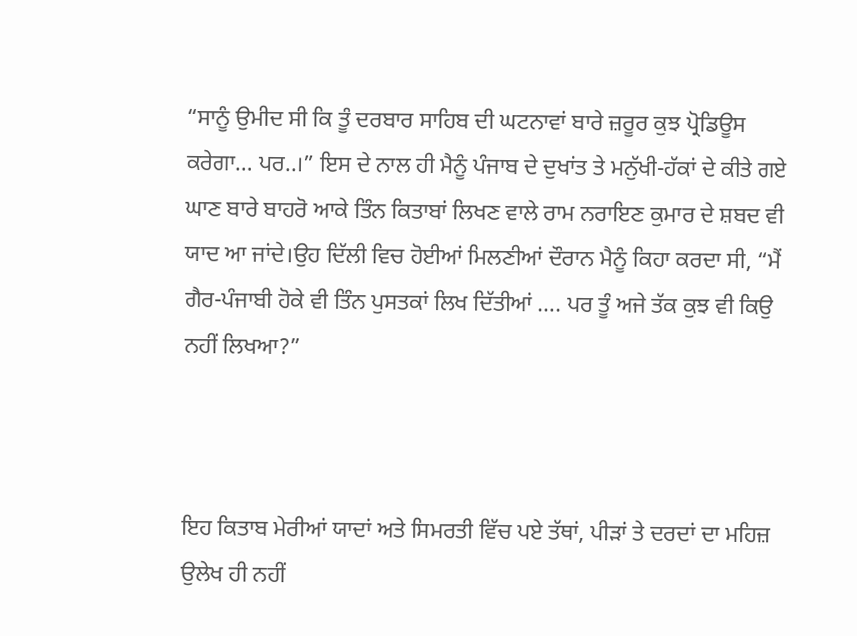“ਸਾਨੂੰ ਉਮੀਦ ਸੀ ਕਿ ਤੂੰ ਦਰਬਾਰ ਸਾਹਿਬ ਦੀ ਘਟਨਾਵਾਂ ਬਾਰੇ ਜ਼ਰੂਰ ਕੁਝ ਪ੍ਰੋਡਿਊਸ ਕਰੇਗਾ… ਪਰ..।” ਇਸ ਦੇ ਨਾਲ ਹੀ ਮੈਨੂੰ ਪੰਜਾਬ ਦੇ ਦੁਖਾਂਤ ਤੇ ਮਨੁੱਖੀ-ਹੱਕਾਂ ਦੇ ਕੀਤੇ ਗਏ ਘਾਣ ਬਾਰੇ ਬਾਹਰੋ ਆਕੇ ਤਿੰਨ ਕਿਤਾਬਾਂ ਲਿਖਣ ਵਾਲੇ ਰਾਮ ਨਰਾਇਣ ਕੁਮਾਰ ਦੇ ਸ਼ਬਦ ਵੀ ਯਾਦ ਆ ਜਾਂਦੇ।ਉਹ ਦਿੱਲੀ ਵਿਚ ਹੋਈਆਂ ਮਿਲਣੀਆਂ ਦੌਰਾਨ ਮੈਨੂੰ ਕਿਹਾ ਕਰਦਾ ਸੀ, “ਮੈਂ ਗੈਰ-ਪੰਜਾਬੀ ਹੋਕੇ ਵੀ ਤਿੰਨ ਪੁਸਤਕਾਂ ਲਿਖ ਦਿੱਤੀਆਂ …. ਪਰ ਤੂੰ ਅਜੇ ਤੱਕ ਕੁਝ ਵੀ ਕਿਉ ਨਹੀਂ ਲਿਖਆ?”



ਇਹ ਕਿਤਾਬ ਮੇਰੀਆਂ ਯਾਦਾਂ ਅਤੇ ਸਿਮਰਤੀ ਵਿੱਚ ਪਏ ਤੱਥਾਂ, ਪੀੜਾਂ ਤੇ ਦਰਦਾਂ ਦਾ ਮਹਿਜ਼ ਉਲੇਖ ਹੀ ਨਹੀਂ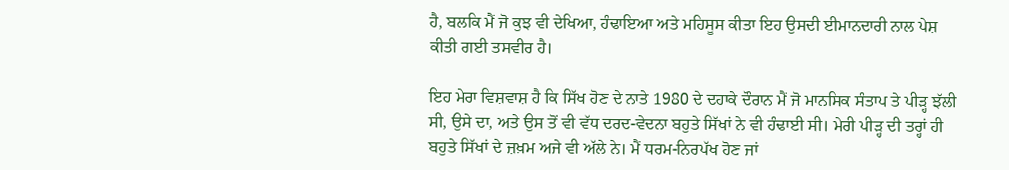ਹੈ, ਬਲਕਿ ਮੈਂ ਜੋ ਕੁਝ ਵੀ ਦੇਖਿਆ, ਹੰਢਾਇਆ ਅਤੇ ਮਹਿਸੂਸ ਕੀਤਾ ਇਹ ਉਸਦੀ ਈਮਾਨਦਾਰੀ ਨਾਲ ਪੇਸ਼ ਕੀਤੀ ਗਈ ਤਸਵੀਰ ਹੈ।

ਇਹ ਮੇਰਾ ਵਿਸ਼ਵਾਸ਼ ਹੈ ਕਿ ਸਿੱਖ ਹੋਣ ਦੇ ਨਾਤੇ 1980 ਦੇ ਦਹਾਕੇ ਦੌਰਾਨ ਮੈਂ ਜੋ ਮਾਨਸਿਕ ਸੰਤਾਪ ਤੇ ਪੀੜ੍ਹ ਝੱਲੀ ਸੀ, ਉਸੇ ਦਾ, ਅਤੇ ਉਸ ਤੋਂ ਵੀ ਵੱਧ ਦਰਦ-ਵੇਦਨਾ ਬਹੁਤੇ ਸਿੱਖਾਂ ਨੇ ਵੀ ਹੰਢਾਈ ਸੀ। ਮੇਰੀ ਪੀੜ੍ਹ ਦੀ ਤਰ੍ਹਾਂ ਹੀ ਬਹੁਤੇ ਸਿੱਖਾਂ ਦੇ ਜ਼ਖ਼ਮ ਅਜੇ ਵੀ ਅੱਲੇ ਨੇ। ਮੈਂ ਧਰਮ-ਨਿਰਪੱਖ ਹੋਣ ਜਾਂ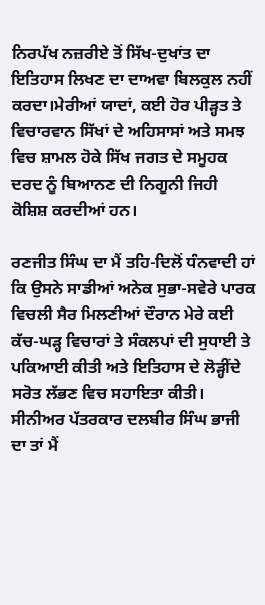ਨਿਰਪੱਖ ਨਜ਼ਰੀਏ ਤੋਂ ਸਿੱਖ-ਦੁਖਾਂਤ ਦਾ ਇਤਿਹਾਸ ਲਿਖਣ ਦਾ ਦਾਅਵਾ ਬਿਲਕੁਲ ਨਹੀਂ ਕਰਦਾ।ਮੇਰੀਆਂ ਯਾਦਾਂ, ਕਈ ਹੋਰ ਪੀੜ੍ਹਤ ਤੇ ਵਿਚਾਰਵਾਨ ਸਿੱਖਾਂ ਦੇ ਅਹਿਸਾਸਾਂ ਅਤੇ ਸਮਝ ਵਿਚ ਸ਼ਾਮਲ ਹੋਕੇ ਸਿੱਖ ਜਗਤ ਦੇ ਸਮੂਹਕ ਦਰਦ ਨੂੰ ਬਿਆਨਣ ਦੀ ਨਿਗੂਨੀ ਜਿਹੀ ਕੋਸ਼ਿਸ਼ ਕਰਦੀਆਂ ਹਨ।

ਰਣਜੀਤ ਸਿੰਘ ਦਾ ਮੈਂ ਤਹਿ-ਦਿਲੋਂ ਧੰਨਵਾਦੀ ਹਾਂ ਕਿ ਉਸਨੇ ਸਾਡੀਆਂ ਅਨੇਕ ਸੁਭਾ-ਸਵੇਰੇ ਪਾਰਕ ਵਿਚਲੀ ਸੈਰ ਮਿਲਣੀਆਂ ਦੌਰਾਨ ਮੇਰੇ ਕਈ ਕੱਚ-ਘੜ੍ਹ ਵਿਚਾਰਾਂ ਤੇ ਸੰਕਲਪਾਂ ਦੀ ਸੁਧਾਈ ਤੇ ਪਕਿਆਈ ਕੀਤੀ ਅਤੇ ਇਤਿਹਾਸ ਦੇ ਲੋੜ੍ਹੀਂਦੇ ਸਰੋਤ ਲੱਭਣ ਵਿਚ ਸਹਾਇਤਾ ਕੀਤੀ।
ਸੀਨੀਅਰ ਪੱਤਰਕਾਰ ਦਲਬੀਰ ਸਿੰਘ ਭਾਜੀ ਦਾ ਤਾਂ ਮੈਂ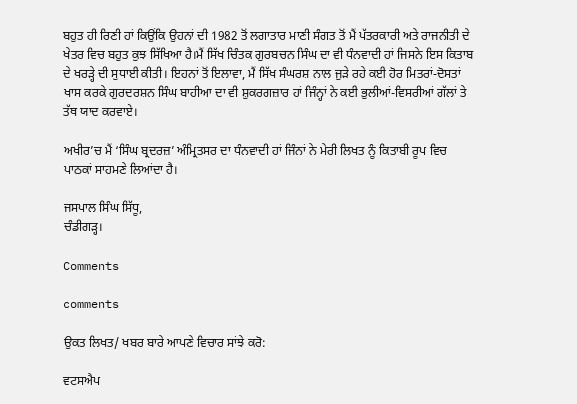ਬਹੁਤ ਹੀ ਰਿਣੀ ਹਾਂ ਕਿਉਂਕਿ ਉਹਨਾਂ ਦੀ 1982 ਤੋਂ ਲਗਾਤਾਰ ਮਾਣੀ ਸੰਗਤ ਤੋਂ ਮੈਂ ਪੱਤਰਕਾਰੀ ਅਤੇ ਰਾਜਨੀਤੀ ਦੇ ਖੇਤਰ ਵਿਚ ਬਹੁਤ ਕੁਝ ਸਿੱਖਿਆ ਹੈ।ਮੈਂ ਸਿੱਖ ਚਿੰਤਕ ਗੁਰਬਚਨ ਸਿੰਘ ਦਾ ਵੀ ਧੰਨਵਾਦੀ ਹਾਂ ਜਿਸਨੇ ਇਸ ਕਿਤਾਬ ਦੇ ਖਰੜ੍ਹੇ ਦੀ ਸੁਧਾਈ ਕੀਤੀ। ਇਹਨਾਂ ਤੋਂ ਇਲਾਵਾ, ਮੈਂ ਸਿੱਖ ਸੰਘਰਸ਼ ਨਾਲ ਜੁੜੇ ਰਹੇ ਕਈ ਹੋਰ ਮਿਤਰਾਂ-ਦੋਸਤਾਂ ਖਾਸ ਕਰਕੇ ਗੁਰਦਰਸ਼ਨ ਸਿੰਘ ਬਾਹੀਆ ਦਾ ਵੀ ਸ਼ੁਕਰਗਜ਼ਾਰ ਹਾਂ ਜਿੰਨ੍ਹਾਂ ਨੇ ਕਈ ਭੁਲੀਆਂ-ਵਿਸਰੀਆਂ ਗੱਲਾਂ ਤੇ ਤੱਥ ਯਾਦ ਕਰਵਾਏ।

ਅਖੀਰ’ਚ ਮੈਂ ‘ਸਿੰਘ ਬ੍ਰਦਰਜ਼’ ਅੰਮ੍ਰਿਤਸਰ ਦਾ ਧੰਨਵਾਦੀ ਹਾਂ ਜਿੰਨਾਂ ਨੇ ਮੇਰੀ ਲਿਖਤ ਨੂੰ ਕਿਤਾਬੀ ਰੂਪ ਵਿਚ ਪਾਠਕਾਂ ਸਾਹਮਣੇ ਲਿਆਂਦਾ ਹੈ।

ਜਸਪਾਲ ਸਿੰਘ ਸਿੱਧੂ,
ਚੰਡੀਗੜ੍ਹ।

Comments

comments

ਉਕਤ ਲਿਖਤ/ ਖਬਰ ਬਾਰੇ ਆਪਣੇ ਵਿਚਾਰ ਸਾਂਝੇ ਕਰੋ:

ਵਟਸਐਪ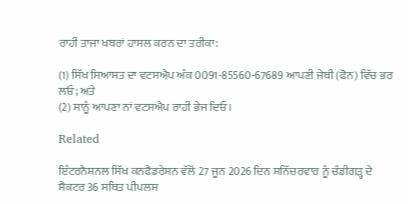ਰਾਹੀਂ ਤਾਜਾ ਖਬਰਾਂ ਹਾਸਲ ਕਰਨ ਦਾ ਤਰੀਕਾ:

(1) ਸਿੱਖ ਸਿਆਸਤ ਦਾ ਵਟਸਐਪ ਅੰਕ 0091-85560-67689 ਆਪਣੀ ਜੇਬੀ (ਫੋਨ) ਵਿੱਚ ਭਰ ਲਓ; ਅਤੇ
(2) ਸਾਨੂੰ ਆਪਣਾ ਨਾਂ ਵਟਸਐਪ ਰਾਹੀਂ ਭੇਜ ਦਿਓ।

Related

ਇੰਟਰਨੈਸ਼ਨਲ ਸਿੱਖ ਕਨਫੈਡਰੇਸ਼ਨ ਵੱਲੋਂ 27 ਜੂਨ 2026 ਦਿਨ ਸ਼ਨਿੱਚਰਵਾਰ ਨੂੰ ਚੰਡੀਗੜ੍ਹ ਦੇ ਸੈਕਟਰ 36 ਸਥਿਤ ਪੀਪਲਸ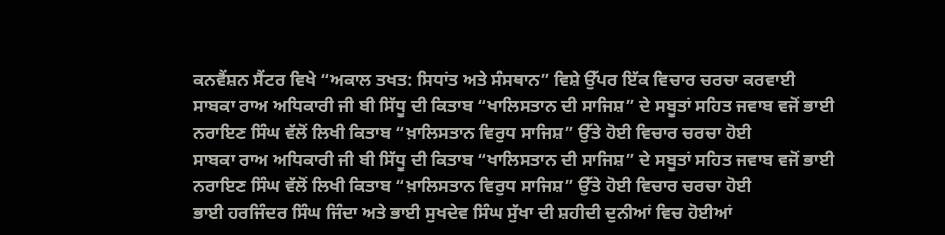ਕਨਵੈਂਸ਼ਨ ਸੈਂਟਰ ਵਿਖੇ “ਅਕਾਲ ਤਖਤ: ਸਿਧਾਂਤ ਅਤੇ ਸੰਸਥਾਨ” ਵਿਸ਼ੇ ਉੱਪਰ ਇੱਕ ਵਿਚਾਰ ਚਰਚਾ ਕਰਵਾਈ
ਸਾਬਕਾ ਰਾਅ ਅਧਿਕਾਰੀ ਜੀ ਬੀ ਸਿੱਧੂ ਦੀ ਕਿਤਾਬ “ਖਾਲਿਸਤਾਨ ਦੀ ਸਾਜਿਸ਼” ਦੇ ਸਬੂਤਾਂ ਸਹਿਤ ਜਵਾਬ ਵਜੋਂ ਭਾਈ ਨਰਾਇਣ ਸਿੰਘ ਵੱਲੋਂ ਲਿਖੀ ਕਿਤਾਬ “ਖ਼ਾਲਿਸਤਾਨ ਵਿਰੁਧ ਸਾਜਿਸ਼” ਉੱਤੇ ਹੋਈ ਵਿਚਾਰ ਚਰਚਾ ਹੋਈ
ਸਾਬਕਾ ਰਾਅ ਅਧਿਕਾਰੀ ਜੀ ਬੀ ਸਿੱਧੂ ਦੀ ਕਿਤਾਬ “ਖਾਲਿਸਤਾਨ ਦੀ ਸਾਜਿਸ਼” ਦੇ ਸਬੂਤਾਂ ਸਹਿਤ ਜਵਾਬ ਵਜੋਂ ਭਾਈ ਨਰਾਇਣ ਸਿੰਘ ਵੱਲੋਂ ਲਿਖੀ ਕਿਤਾਬ “ਖ਼ਾਲਿਸਤਾਨ ਵਿਰੁਧ ਸਾਜਿਸ਼” ਉੱਤੇ ਹੋਈ ਵਿਚਾਰ ਚਰਚਾ ਹੋਈ
ਭਾਈ ਹਰਜਿੰਦਰ ਸਿੰਘ ਜਿੰਦਾ ਅਤੇ ਭਾਈ ਸੁਖਦੇਵ ਸਿੰਘ ਸੁੱਖਾ ਦੀ ਸ਼ਹੀਦੀ ਦੁਨੀਆਂ ਵਿਚ ਹੋਈਆਂ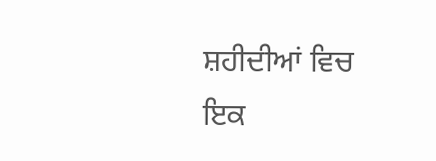ਸ਼ਹੀਦੀਆਂ ਵਿਚ ਇਕ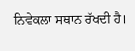ਨਿਵੇਕਲਾ ਸਥਾਨ ਰੱਖਦੀ ਹੈ।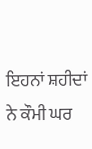ਇਹਨਾਂ ਸ਼ਹੀਦਾਂ ਨੇ ਕੌਮੀ ਘਰ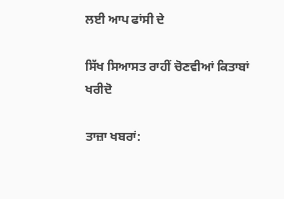ਲਈ ਆਪ ਫਾਂਸੀ ਦੇ

ਸਿੱਖ ਸਿਆਸਤ ਰਾਹੀਂ ਚੋਣਵੀਆਂ ਕਿਤਾਬਾਂ ਖਰੀਦੋ

ਤਾਜ਼ਾ ਖਬਰਾਂ: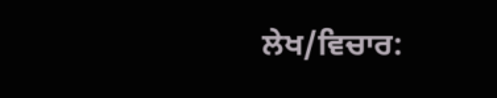ਲੇਖ/ਵਿਚਾਰ: